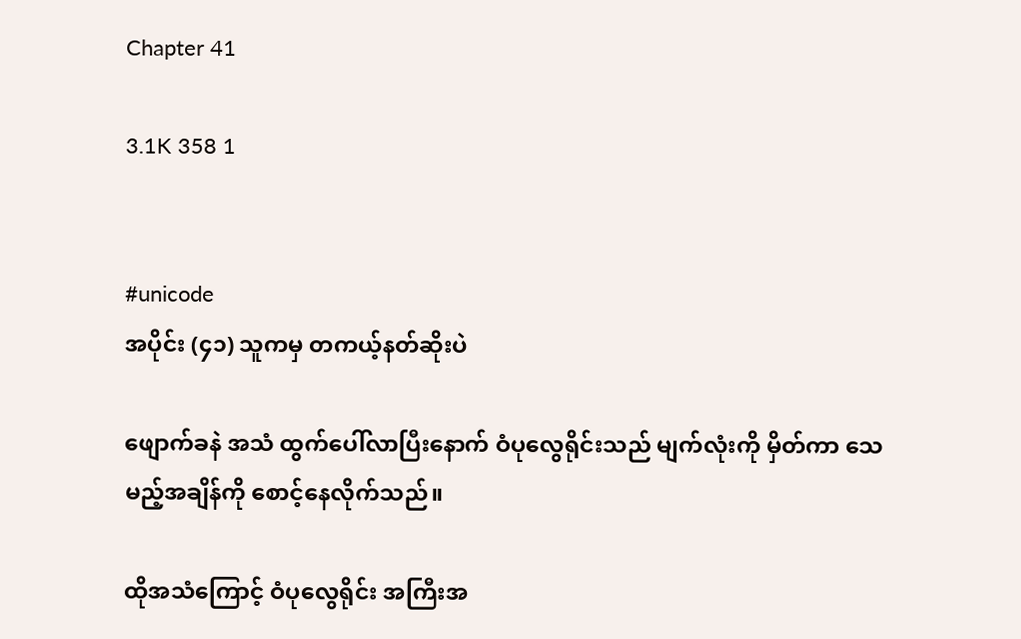Chapter 41

3.1K 358 1


#unicode
အပိုင်း (၄၁) သူကမှ တကယ့်နတ်ဆိုးပဲ

ဖျောက်ခနဲ အသံ ထွက်ပေါ်လာပြီးနောက် ဝံပုလွေရိုင်းသည် မျက်လုံးကို မှိတ်ကာ သေမည့်အချိန်ကို စောင့်နေလိုက်သည်။

ထိုအသံကြောင့် ဝံပုလွေရိုင်း အကြီးအ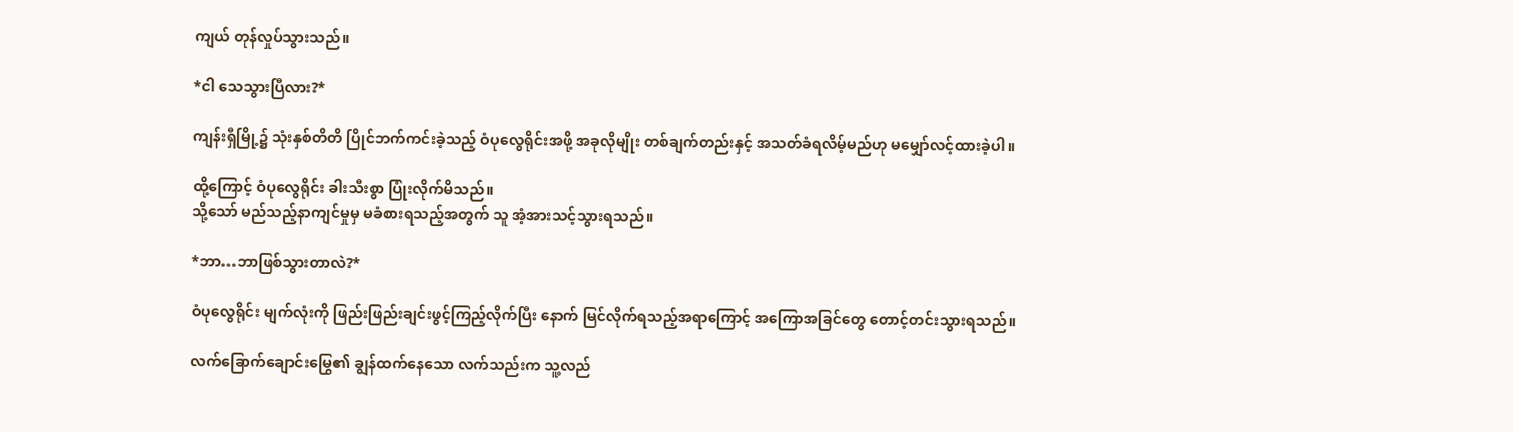ကျယ် တုန်လှုပ်သွားသည်။

*ငါ သေသွားပြီလား?*

ကျန်းရှီမြို့၌ သုံးနှစ်တိတိ ပြိုင်ဘက်ကင်းခဲ့သည့် ဝံပုလွေရိုင်းအဖို့ အခုလိုမျိုး တစ်ချက်တည်းနှင့် အသတ်ခံရလိမ့်မည်ဟု မမျှော်လင့်ထားခဲ့ပါ။

ထို့ကြောင့် ဝံပုလွေရိုင်း ခါးသီးစွာ ပြုံးလိုက်မိသည်။
သို့သော် မည်သည့်နာကျင်မှုမှ မခံစားရသည့်အတွက် သူ အံ့အားသင့်သွားရသည်။

*ဘာ…ဘာဖြစ်သွားတာလဲ?*

ဝံပုလွေရိုင်း မျက်လုံးကို ဖြည်းဖြည်းချင်းဖွင့်ကြည့်လိုက်ပြီး နောက် မြင်လိုက်ရသည့်အရာကြောင့် အကြောအခြင်တွေ တောင့်တင်းသွားရသည်။

လက်ခြောက်ချောင်းမြွေ၏ ချွန်ထက်နေသော လက်သည်းက သူ့လည်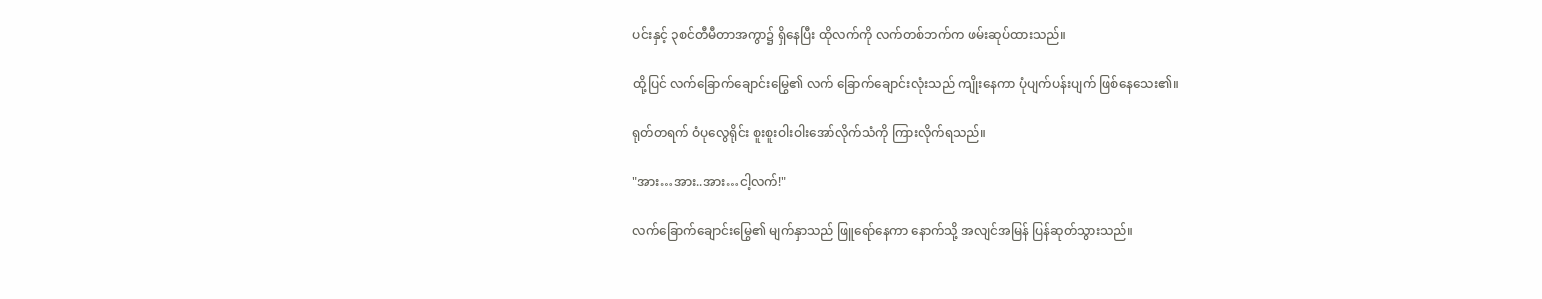ပင်းနှင့် ၃စင်တီမီတာအကွာ၌ ရှိနေပြီး ထိုလက်ကို လက်တစ်ဘက်က ဖမ်းဆုပ်ထားသည်။

ထို့ပြင် လက်ခြောက်ချောင်းမြွေ၏ လက် ခြောက်ချောင်းလုံးသည် ကျိုးနေကာ ပုံပျက်ပန်းပျက် ဖြစ်နေသေး၏။

ရုတ်တရက် ဝံပုလွေရိုင်း စူးစူးဝါးဝါးအော်လိုက်သံကို ကြားလိုက်ရသည်။

"အား…အား..အား…ငါ့လက်!"

လက်ခြောက်ချောင်းမြွေ၏ မျက်နှာသည် ဖြူရော်နေကာ နောက်သို့ အလျင်အမြန် ပြန်ဆုတ်သွားသည်။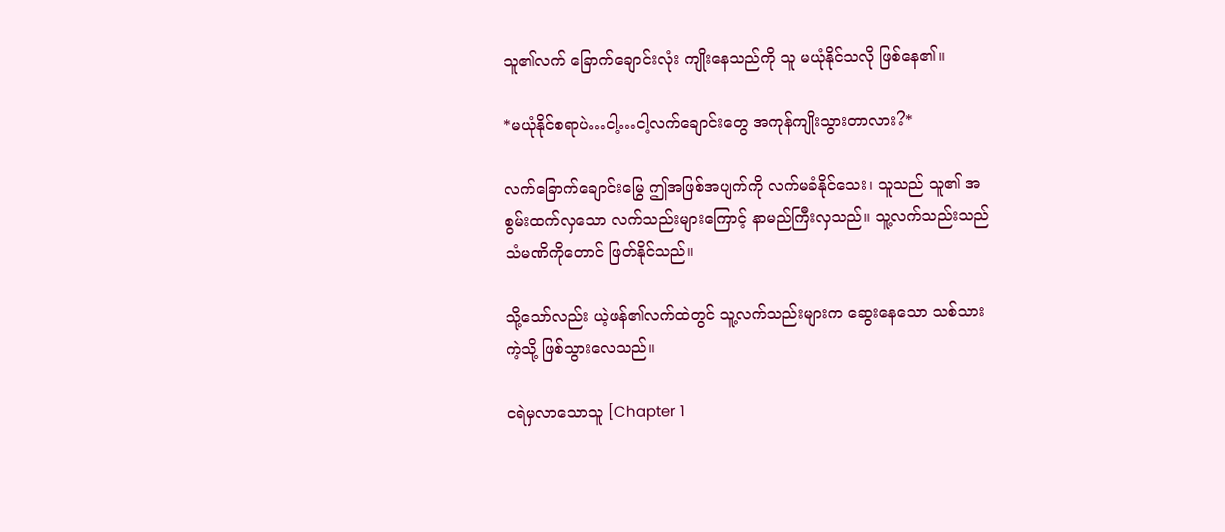သူ၏လက် ခြောက်ချောင်းလုံး ကျိုးနေသည်ကို သူ မယုံနိုင်သလို ဖြစ်နေ၏။

*မယုံနိုင်စရာပဲ…ငါ့…ငါ့လက်ချောင်းတွေ အကုန်ကျိုးသွားတာလား?*

လက်ခြောက်ချောင်းမြွေ ဤအဖြစ်အပျက်ကို လက်မခံနိုင်သေး၊ သူသည် သူ၏ အစွမ်းထက်လှသော လက်သည်းများကြောင့် နာမည်ကြီးလှသည်။ သူ့လက်သည်းသည် သံမဏိကိုတောင် ဖြတ်နိုင်သည်။

သို့သော်လည်း ယဲ့ဖန်၏လက်ထဲတွင် သူ့လက်သည်းများက ဆွေးနေသော သစ်သားကဲ့သို့ ဖြစ်သွားလေသည်။

ငရဲမှလာသောသူ [Chapter 1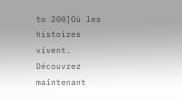to 200]Où les histoires vivent. Découvrez maintenant